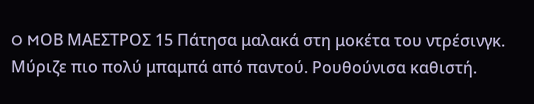O MΟΒ ΜΑΕΣΤΡΟΣ 15 Πάτησα μαλακά στη μοκέτα του ντρέσινγκ. Μύριζε πιο πολύ μπαμπά από παντού. Ρουθούνισα καθιστή.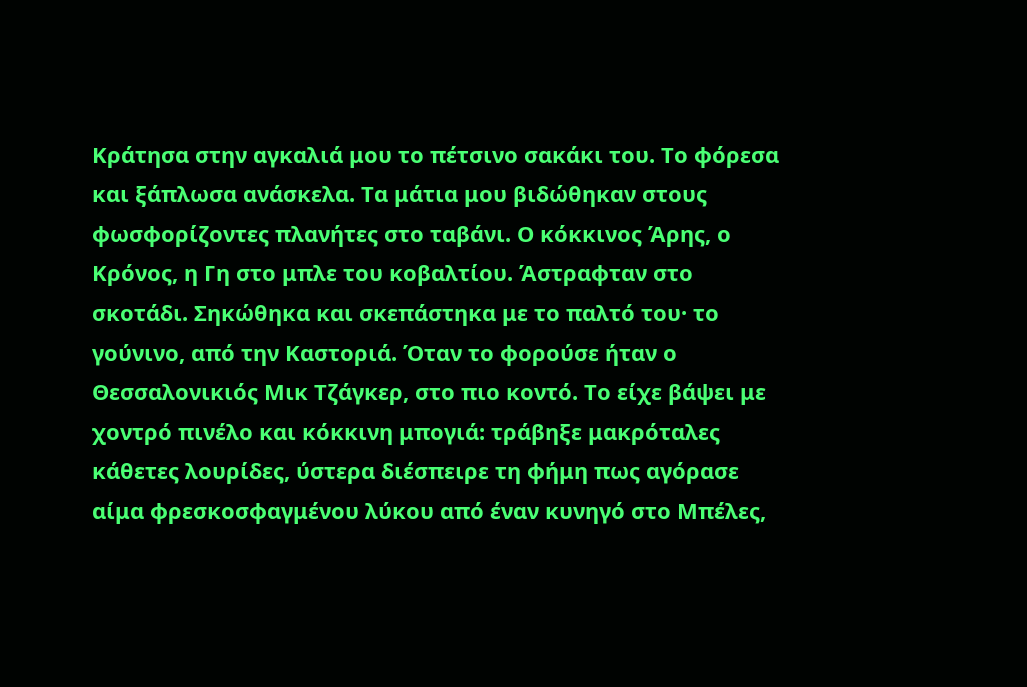Κράτησα στην αγκαλιά μου το πέτσινο σακάκι του. Το φόρεσα και ξάπλωσα ανάσκελα. Τα μάτια μου βιδώθηκαν στους φωσφορίζοντες πλανήτες στο ταβάνι. Ο κόκκινος Άρης, ο Κρόνος, η Γη στο μπλε του κοβαλτίου. Άστραφταν στο σκοτάδι. Σηκώθηκα και σκεπάστηκα με το παλτό του· το γούνινο, από την Καστοριά. Όταν το φορούσε ήταν ο Θεσσαλονικιός Μικ Τζάγκερ, στο πιο κοντό. Το είχε βάψει με χοντρό πινέλο και κόκκινη μπογιά: τράβηξε μακρόταλες κάθετες λουρίδες, ύστερα διέσπειρε τη φήμη πως αγόρασε αίμα φρεσκοσφαγμένου λύκου από έναν κυνηγό στο Μπέλες,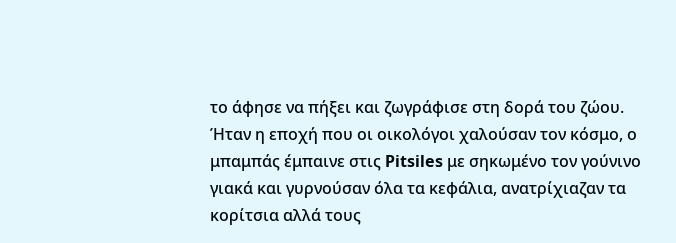το άφησε να πήξει και ζωγράφισε στη δορά του ζώου. Ήταν η εποχή που οι οικολόγοι χαλούσαν τον κόσμο, ο μπαμπάς έμπαινε στις Pitsiles με σηκωμένο τον γούνινο γιακά και γυρνούσαν όλα τα κεφάλια, ανατρίχιαζαν τα κορίτσια αλλά τους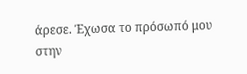άρεσε. Έχωσα το πρόσωπό μου στην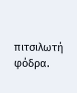πιτσιλωτή φόδρα.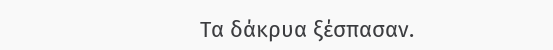Τα δάκρυα ξέσπασαν.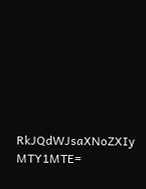RkJQdWJsaXNoZXIy MTY1MTE=